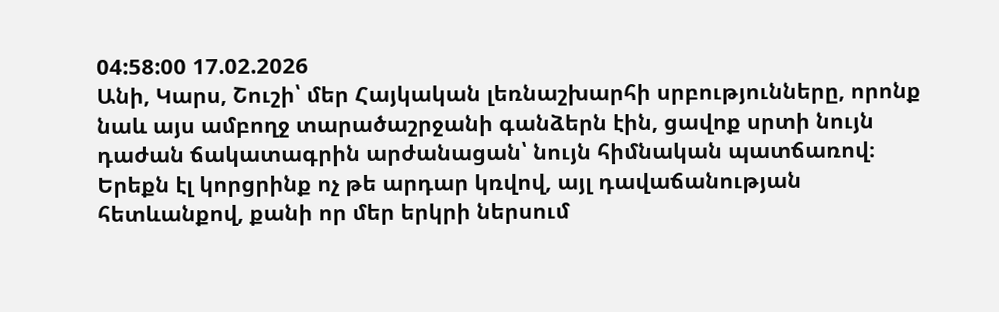04:58:00 17.02.2026
Անի, Կարս, Շուշի՝ մեր Հայկական լեռնաշխարհի սրբությունները, որոնք նաև այս ամբողջ տարածաշրջանի գանձերն էին, ցավոք սրտի նույն դաժան ճակատագրին արժանացան՝ նույն հիմնական պատճառով։ Երեքն էլ կորցրինք ոչ թե արդար կռվով, այլ դավաճանության հետևանքով, քանի որ մեր երկրի ներսում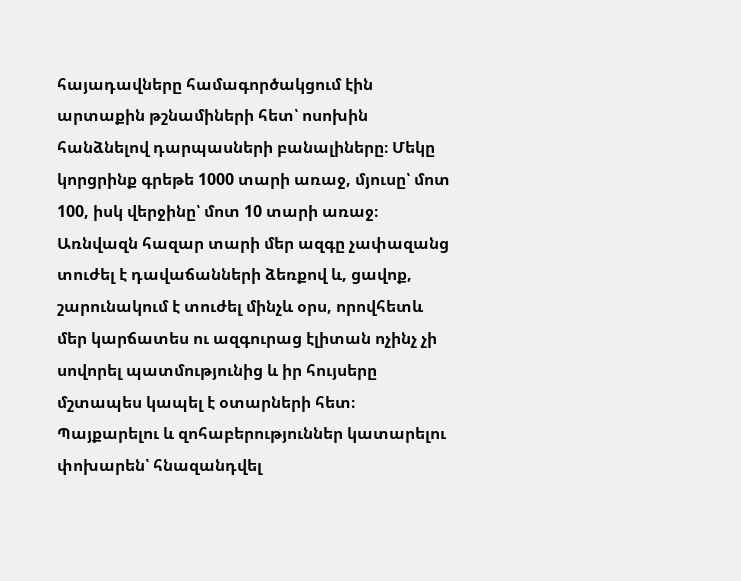հայադավները համագործակցում էին արտաքին թշնամիների հետ՝ ոսոխին հանձնելով դարպասների բանալիները։ Մեկը կորցրինք գրեթե 1000 տարի առաջ, մյուսը՝ մոտ 100, իսկ վերջինը՝ մոտ 10 տարի առաջ։
Առնվազն հազար տարի մեր ազգը չափազանց տուժել է դավաճանների ձեռքով և, ցավոք, շարունակում է տուժել մինչև օրս, որովհետև մեր կարճատես ու ազգուրաց էլիտան ոչինչ չի սովորել պատմությունից և իր հույսերը մշտապես կապել է օտարների հետ։ Պայքարելու և զոհաբերություններ կատարելու փոխարեն՝ հնազանդվել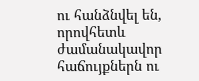ու հանձնվել են, որովհետև ժամանակավոր հաճույքներն ու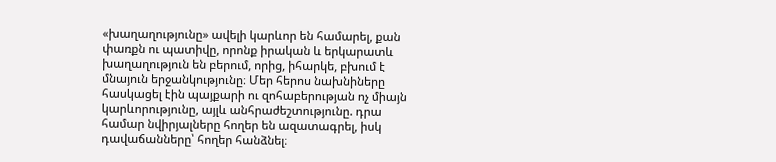«խաղաղությունը» ավելի կարևոր են համարել, քան փառքն ու պատիվը, որոնք իրական և երկարատև խաղաղություն են բերում, որից, իհարկե, բխում է մնայուն երջանկությունը։ Մեր հերոս նախնիները հասկացել էին պայքարի ու զոհաբերության ոչ միայն կարևորությունը, այլև անհրաժեշտությունը. դրա համար նվիրյալները հողեր են ազատագրել, իսկ դավաճանները՝ հողեր հանձնել։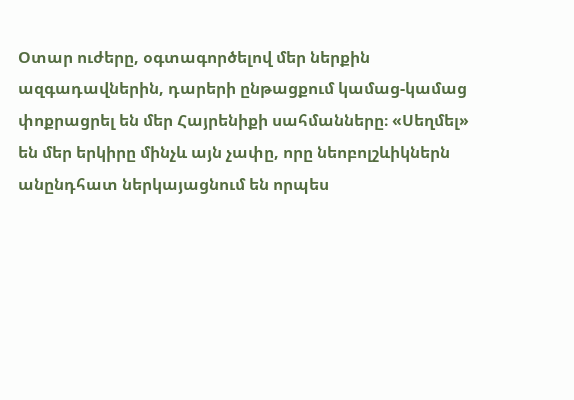Օտար ուժերը, օգտագործելով մեր ներքին ազգադավներին, դարերի ընթացքում կամաց-կամաց փոքրացրել են մեր Հայրենիքի սահմանները։ «Սեղմել» են մեր երկիրը մինչև այն չափը, որը նեոբոլշևիկներն անընդհատ ներկայացնում են որպես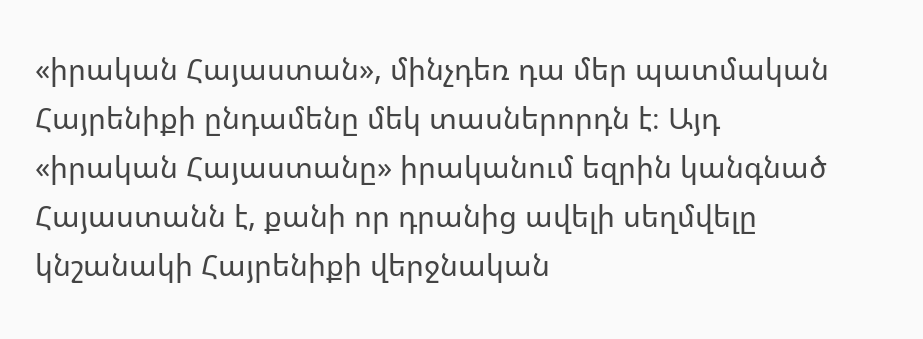«իրական Հայաստան», մինչդեռ դա մեր պատմական Հայրենիքի ընդամենը մեկ տասներորդն է։ Այդ «իրական Հայաստանը» իրականում եզրին կանգնած Հայաստանն է, քանի որ դրանից ավելի սեղմվելը կնշանակի Հայրենիքի վերջնական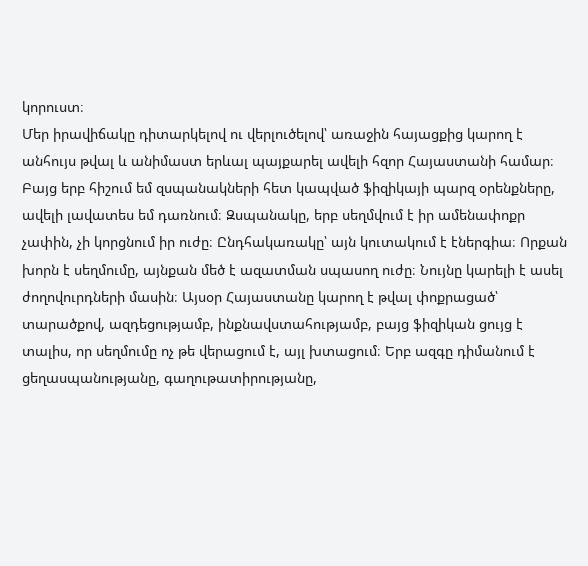կորուստ։
Մեր իրավիճակը դիտարկելով ու վերլուծելով՝ առաջին հայացքից կարող է անհույս թվալ և անիմաստ երևալ պայքարել ավելի հզոր Հայաստանի համար։ Բայց երբ հիշում եմ զսպանակների հետ կապված ֆիզիկայի պարզ օրենքները, ավելի լավատես եմ դառնում։ Զսպանակը, երբ սեղմվում է իր ամենափոքր չափին, չի կորցնում իր ուժը։ Ընդհակառակը՝ այն կուտակում է էներգիա։ Որքան խորն է սեղմումը, այնքան մեծ է ազատման սպասող ուժը։ Նույնը կարելի է ասել ժողովուրդների մասին։ Այսօր Հայաստանը կարող է թվալ փոքրացած՝ տարածքով, ազդեցությամբ, ինքնավստահությամբ, բայց ֆիզիկան ցույց է տալիս, որ սեղմումը ոչ թե վերացում է, այլ խտացում։ Երբ ազգը դիմանում է ցեղասպանությանը, գաղութատիրությանը,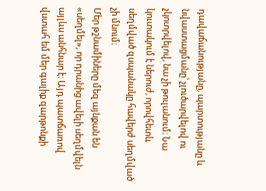դավաճանությանը, պարտությանը և նվաստացմանը՝ չլուծարվելով ու չկոտրվելով, նա չի թուլանում։ Նա կուտակում է ներուժ, որովհետև սեղմված զսպանակը հավերժ սեղմված չի մնում։
Մեր թշնամիները մեզ այնքան են «սեղմել», որ դրանից ավելի սեղմվելն այլևս անհնար է։ Այդ պատճառով վստահ եմ մեր գալիք զարթոնքի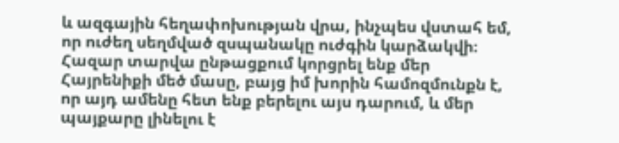և ազգային հեղափոխության վրա, ինչպես վստահ եմ, որ ուժեղ սեղմված զսպանակը ուժգին կարձակվի։ Հազար տարվա ընթացքում կորցրել ենք մեր Հայրենիքի մեծ մասը, բայց իմ խորին համոզմունքն է, որ այդ ամենը հետ ենք բերելու այս դարում, և մեր պայքարը լինելու է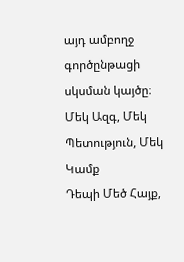այդ ամբողջ գործընթացի սկսման կայծը։
Մեկ Ազգ, Մեկ Պետություն, Մեկ Կամք
Դեպի Մեծ Հայք,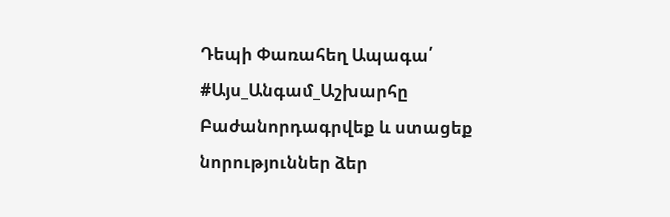Դեպի Փառահեղ Ապագա՛
#Այս_Անգամ_Աշխարհը
Բաժանորդագրվեք և ստացեք նորություններ ձեր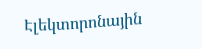Էլեկտորոնային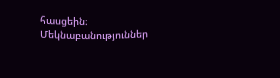հասցեին։
Մեկնաբանություններ